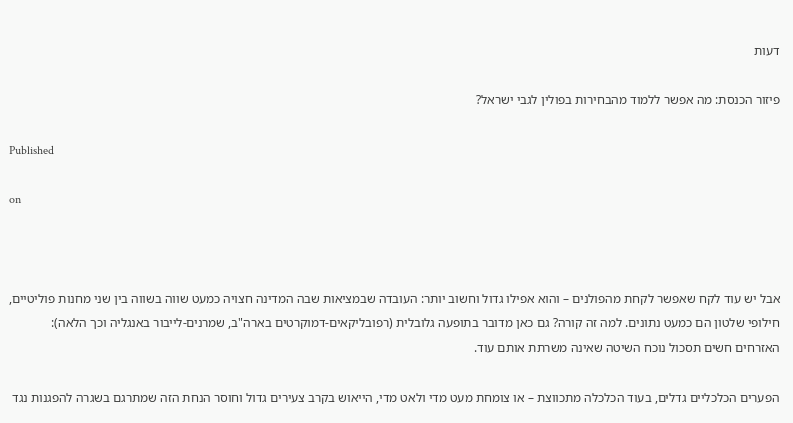דעות

פיזור הכנסת: מה אפשר ללמוד מהבחירות בפולין לגבי ישראל?

Published

on



אבל יש עוד לקח שאפשר לקחת מהפולנים – והוא אפילו גדול וחשוב יותר: העובדה שבמציאות שבה המדינה חצויה כמעט שווה בשווה בין שני מחנות פוליטיים, חילופי שלטון הם כמעט נתונים. למה זה קורה? גם כאן מדובר בתופעה גלובלית (רפובליקאים-דמוקרטים בארה"ב, שמרנים-לייבור באנגליה וכך הלאה): האזרחים חשים תסכול נוכח השיטה שאינה משרתת אותם עוד.

הפערים הכלכליים גדלים, בעוד הכלכלה מתכווצת – או צומחת מעט מדי ולאט מדי, הייאוש בקרב צעירים גדול וחוסר הנחת הזה שמתרגם בשגרה להפגנות נגד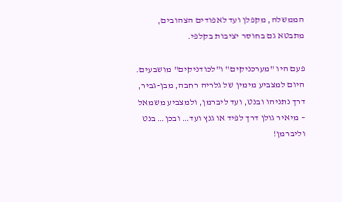הממשלה, מקפלן ועד לאפודים הצהובים, מתבטא גם בחוסר יציבות בקלפי.

פעם היו "מערכניקים" ו"לכודניקים" מושבעים. היום למצביע מימין של גלריה רחבה, מבן-גביר, דרך נתניהו ובנט, ועד ליברמן, ולמצביע משמאל – מיאיר גולן דרך לפיד או גנץ ועד… ובכן… בנט וליברמן!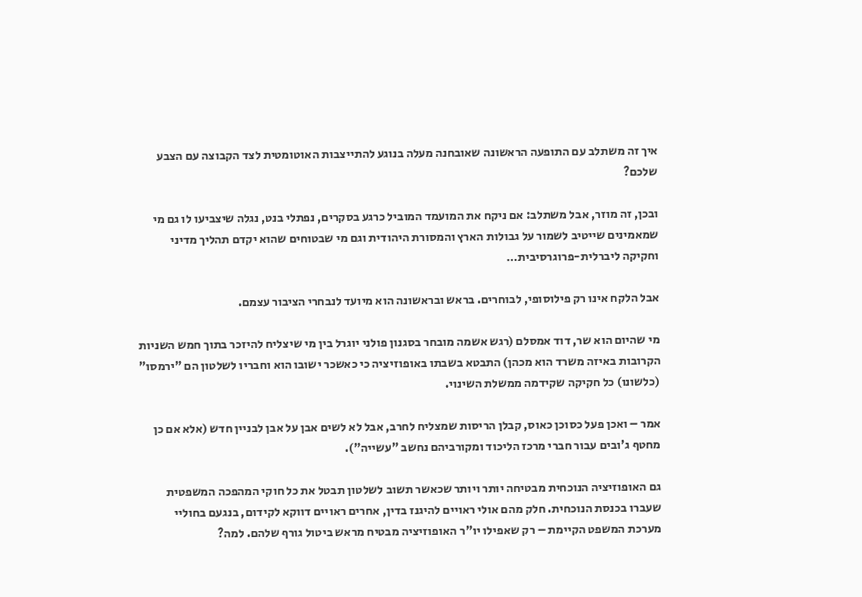איך זה משתלב עם התופעה הראשונה שאובחנה מעלה בנוגע להתייצבות האוטומטית לצד הקבוצה עם הצבע שלכם?

ובכן, זה מוזר, אבל משתלב: אם ניקח את המועמד המוביל כרגע בסקרים, נפתלי בנט, נגלה שיצביעו לו גם מי שמאמינים שייטיב לשמור על גבולות הארץ והמסורת היהודית וגם מי שבטוחים שהוא יקדם תהליך מדיני וחקיקה ליברלית-פרוגרסיבית…

אבל הלקח אינו רק פילוסופי, לבוחרים. בראש ובראשונה הוא מיועד לנבחרי הציבור עצמם.

מי שהיום הוא שר, דוד אמסלם (רגש אשמה מובחר בסגנון פולני יוגרל בין מי שיצליח להיזכר בתוך חמש השניות הקרובות באיזה משרד הוא מכהן) התבטא בשבתו באופוזיציה כי כאשכר ישובו הוא וחבריו לשלטון הם "ירמסו" (כלשונו) כל חקיקה שקידמה ממשלת השינוי.

אמר – ואכן פעל כסוכן כאוס, קבלן הריסות שמצליח לחרב, אבל לא לשים אבן על אבן לבניין חדש (אלא אם כן מחטף ג'ובים עבור חברי מרכז הליכוד ומקורביהם נחשב "עשייה").

גם האופוזיציה הנוכחית מבטיחה יותר ויותר שכאשר תשוב לשלטון תבטל את כל חוקי המהפכה המשפטית שעברו בכנסת הנוכחית. חלק מהם אולי ראויים להיגנז בדין, אחרים ראויים דווקא לקידום, בנגעם בחוליי מערכת המשפט הקיימת – רק שאפילו יו"ר האופוזיציה מבטיח מראש ביטול גורף שלהם. למה?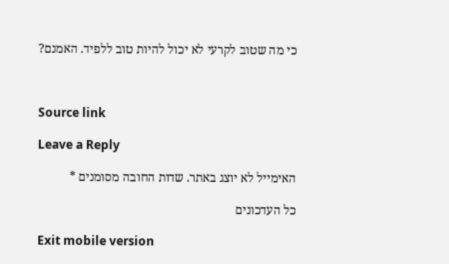כי מה שטוב לקרעי לא יכול להיות טוב ללפיד. האמנם?



Source link

Leave a Reply

האימייל לא יוצג באתר. שדות החובה מסומנים *

כל העדכונים

Exit mobile version